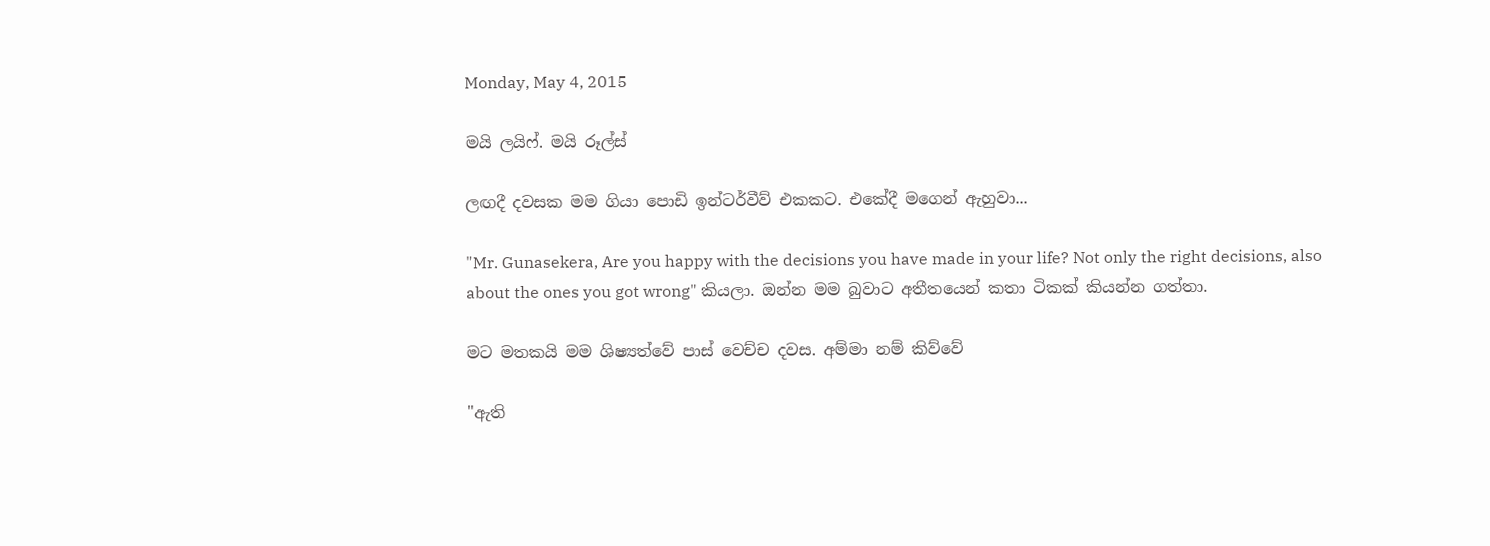Monday, May 4, 2015

මයි ලයිෆ්. මයි රූල්ස්

ලඟදී දවසක මම ගියා පොඩි ඉන්ටර්වීව් එකකට. එකේදී මගෙන් ඇහුවා...

"Mr. Gunasekera, Are you happy with the decisions you have made in your life? Not only the right decisions, also about the ones you got wrong" කියලා. ඔන්න මම බුවාට අතීතයෙන් කතා ටිකක් කියන්න ගත්තා.

මට මතකයි මම ශිෂ්‍යත්වේ පාස් වෙච්ච දවස. අම්මා නම් කිව්වේ

"ඇති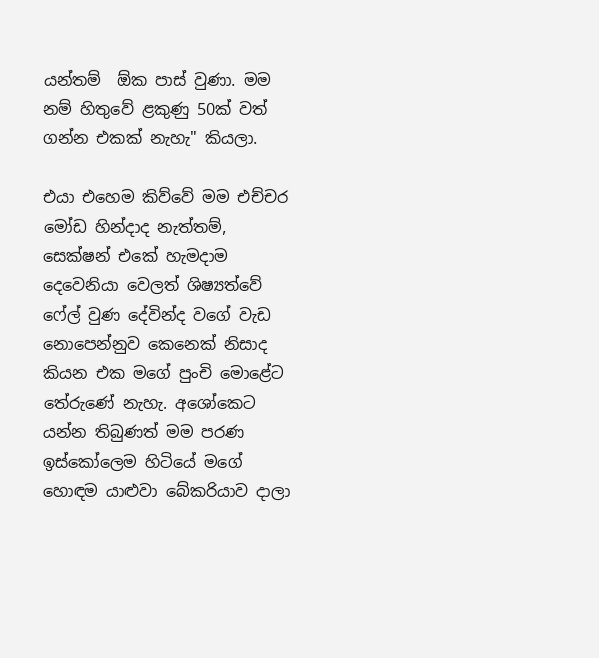යන්තම්  ඕක පාස් වුණා. මම නම් හිතුවේ ළකුණු 50ක් වත් ගන්න එකක් නැහැ" කියලා.

එයා එහෙම කිව්වේ මම එච්චර මෝඩ හින්දාද නැත්තම්, සෙක්ෂන් එකේ හැමදාම දෙවෙනියා වෙලත් ශිෂ්‍යත්වේ ෆේල් වුණ දේවින්ද වගේ වැඩ නොපෙන්නුව කෙනෙක් නිසාද කියන එක මගේ පුංචි මොළේට තේරුණේ නැහැ. අශෝකෙට යන්න තිබුණත් මම පරණ ඉස්කෝලෙම හිටියේ මගේ හොඳම යාළුවා බේකරියාව දාලා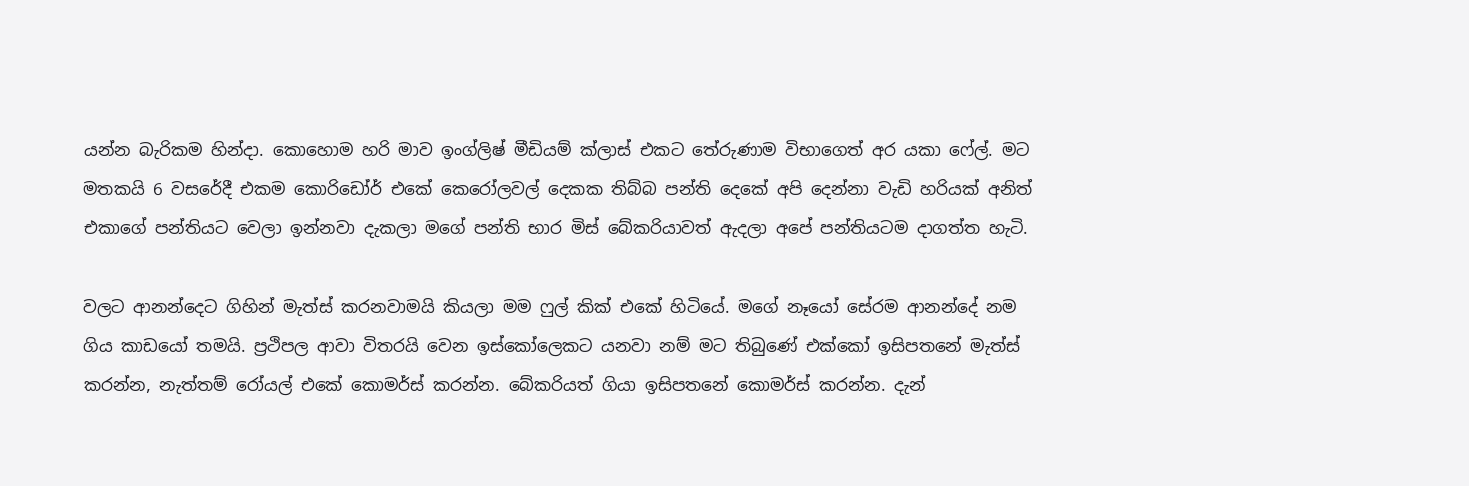යන්න බැරිකම හින්දා. කොහොම හරි මාව ඉංග්ලිෂ් මීඩියම් ක්ලාස් එකට තේරුණාම විභාගෙත් අර යකා ෆේල්. මට මතකයි 6 වසරේදී එකම කොරිඩෝර් එකේ කෙරෝලවල් දෙකක තිබ්බ පන්ති දෙකේ අපි දෙන්නා වැඩි හරියක් අනිත් එකාගේ පන්තියට වෙලා ඉන්නවා දැකලා මගේ පන්ති භාර මිස් බේකරියාවත් ඇදලා අපේ පන්තියටම දාගත්ත හැටි.

වලට ආනන්දෙට ගිහින් මැත්ස් කරනවාමයි කියලා මම ෆුල් කික් එකේ හිටියේ. මගේ නෑයෝ සේරම ආනන්දේ නම ගිය කාඩයෝ තමයි. ප්‍රථිපල ආවා විතරයි වෙන ඉස්කෝලෙකට යනවා නම් මට තිබුණේ එක්කෝ ඉසිපතනේ මැත්ස් කරන්න, නැත්තම් රෝයල් එකේ කොමර්ස් කරන්න. බේකරියත් ගියා ඉසිපතනේ කොමර්ස් කරන්න. දැන්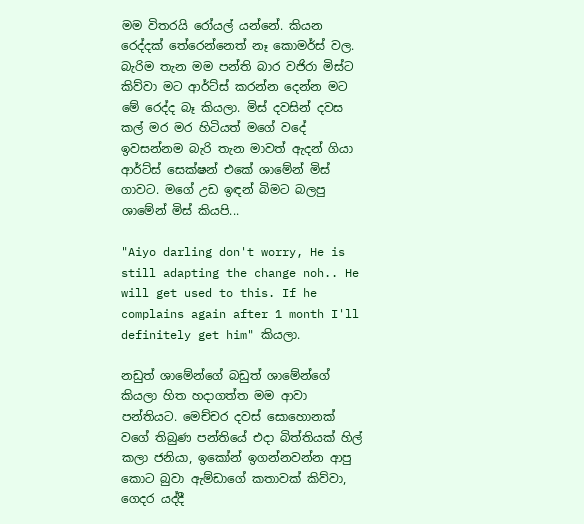මම විතරයි රෝයල් යන්නේ. කියන රෙද්දක් තේරෙන්නෙත් නෑ කොමර්ස් වල. බැරිම තැන මම පන්ති බාර වජිරා මිස්ට කිව්වා මට ආර්ට්ස් කරන්න දෙන්න මට මේ රෙද්ද බෑ කියලා. මිස් දවසින් දවස කල් මර මර හිටියත් මගේ වදේ ඉවසන්නම බැරි තැන මාවත් ඇදන් ගියා ආර්ට්ස් සෙක්ෂන් එකේ ශාමේන් මිස් ගාවට. මගේ උඩ ඉඳන් බිමට බලපු ශාමේන් මිස් කියපි...

"Aiyo darling don't worry, He is still adapting the change noh.. He will get used to this. If he complains again after 1 month I'll definitely get him" කියලා.

නඩුත් ශාමේන්ගේ බඩුත් ශාමේන්ගේ කියලා හිත හදාගත්ත මම ආවා පන්තියට. මෙච්චර දවස් සොහොනක් වගේ තිබුණ පන්තියේ එදා බිත්තියක් හිල් කලා ජනියා, ඉකෝන් ඉගන්නවන්න ආපු කොට බුවා ඇම්ඩාගේ කතාවක් කිව්වා, ගෙදර යද්දී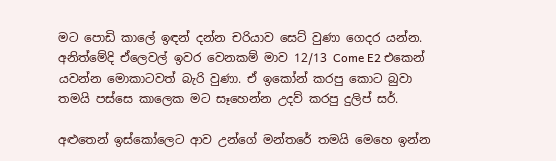මට පොඩි කාලේ ඉඳන් දන්න චරියාව සෙට් වුණා ගෙදර යන්න. අනිත්මේදි ඒලෙවල් ඉවර වෙනකම් මාව 12/13 Come E2 එකෙන් යවන්න මොකාටවත් බැරි වුණා. ඒ ඉකෝන් කරපු කොට බුවා තමයි පස්සෙ කාලෙක මට සෑහෙන්න උදව් කරපු දුලිප් සර්.

අළුතෙන් ඉස්කෝලෙට ආව උන්ගේ මන්තරේ තමයි මෙහෙ ඉන්න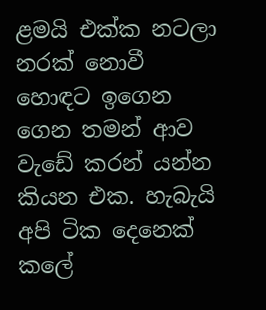ළමයි එක්ක නටලා නරක් නොවී හොඳට ඉගෙන ගෙන තමන් ආව වැඩේ කරන් යන්න කියන එක. හැබැයි අපි ටික දෙනෙක් කලේ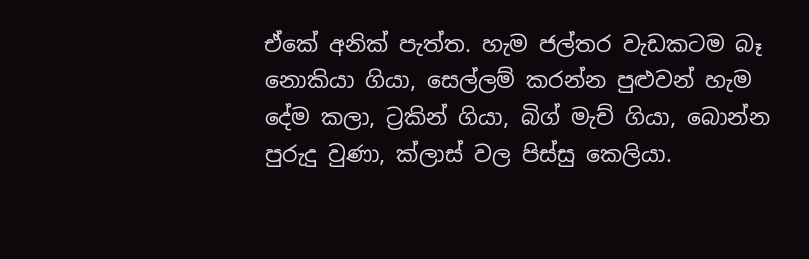ඒකේ අනික් පැත්ත. හැම ජල්තර වැඩකටම බෑ නොකියා ගියා, සෙල්ලම් කරන්න පුළුවන් හැම දේම කලා, ට්‍රකින් ගියා, බිග් මැච් ගියා, බොන්න පුරුදු වුණා, ක්ලාස් වල පිස්සු කෙලියා.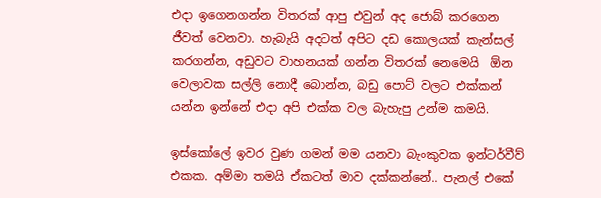එදා ඉගෙනගන්න විතරක් ආපු එවුන් අද ජොබ් කරගෙන ජීවත් වෙනවා. හැබැයි අදටත් අපිට දඩ කොලයක් කැන්සල් කරගන්න, අඩුවට වාහනයක් ගන්න විතරක් නෙමෙයි  ඕන වෙලාවක සල්ලි නොදී බොන්න, බඩු පොට් වලට එක්කන් යන්න ඉන්නේ එදා අපි එක්ක වල බැහැපු උන්ම කමයි.

ඉස්කෝලේ ඉවර වුණ ගමන් මම යනවා බැංකුවක ඉන්ටර්වීව් එකක. අම්මා තමයි ඒකටත් මාව දක්කන්නේ.. පැනල් එකේ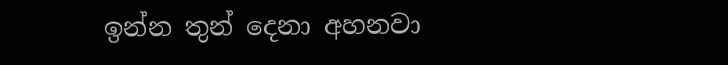ඉන්න තුන් දෙනා අහනවා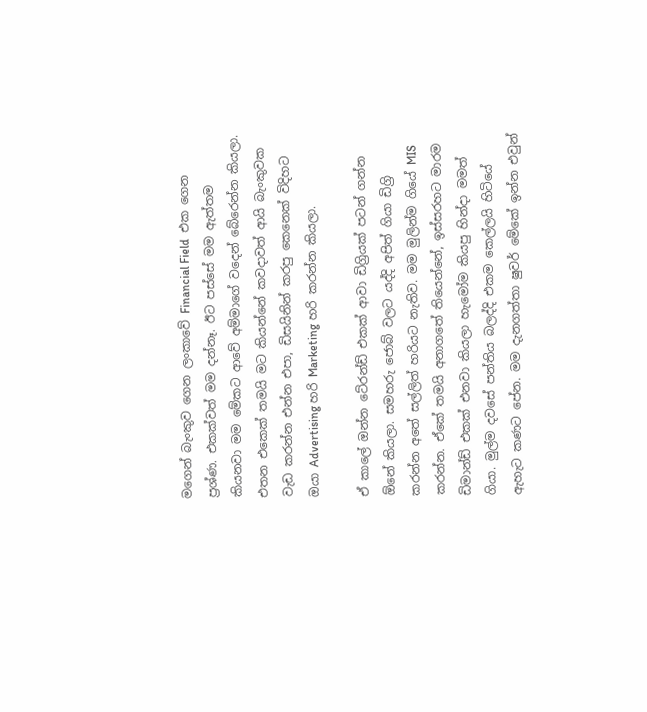මගෙන් බැංකුව ගෙන ලංකාවේ Financial Field  එක ගෙන ප්‍රශ්ණ. එකක්වත් මම දන්නෑ. ඊට පස්සේ මම ඇත්තම කියනවා මම මේකට ආවේ අම්මාගේ වදෙන් බේරෙන්න කියලා. එතන එකෙක් තමයි මට කියන්නේ කවදාවත් ආයි බැංකුවක වැඩ කරන්න එන්න එපා, ඩිසයිනින් කරපු කෙනෙක් විදිහට ඔයා Advertising හරි Marketing හරි කරන්න කියලා.

ඒ කාලේ ඔන්න ටේ‍රන්ඩ් එකක් ආවා ඩිග්‍රියක් පටන් ගන්න  ඕනේ කියලා. සමහරු ජොබ් වලට යද්දි අපිත් ගියා ඩිග්‍රි කරන්න අතේ සල්ලිත් හරියට නැතිව. මම මුලින්ම ගියේ MIS කරන්න. ඒකේ තමයි අනාගතේ තියෙන්නේ, ඉස්සරහට මාරම ඩිමාන්ඩ් එකක් එනවා කියලා හැමෝම කියපු හින්දා මමත් ගියා. මුල්ම දවසේ පන්තිය බලද්දි එකම කෙල්ලයි හිටියේ ඇහැට කණට පේන. මම දැනගත්තා ෂුවර් මේකේ ඉන්න එවුන්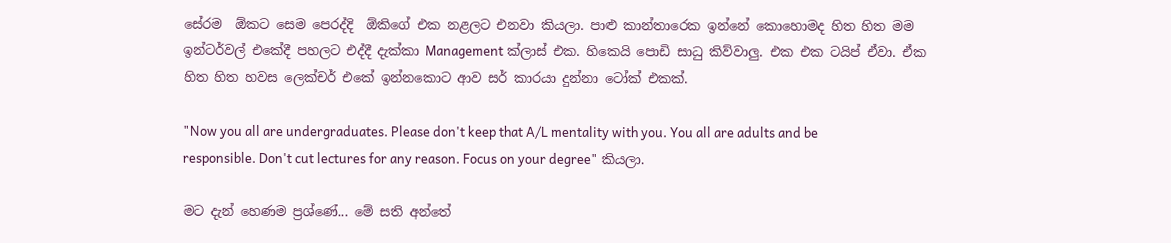සේරම  ඕකට සෙම පෙරද්දි  ඕකිගේ එක නළලට එනවා කියලා. පාළු කාන්තාරෙක ඉන්නේ කොහොමද හිත හිත මම ඉන්ටර්වල් එකේදී පහලට එද්දී දැක්කා Management ක්ලාස් එක. හිකෙයි පොඩි සාධු කිව්වාලු. එක එක ටයිප් ඒවා. ඒක හිත හිත හවස ලෙක්චර් එකේ ඉන්නකොට ආව සර් කාරයා දුන්නා ටෝක් එකක්.

"Now you all are undergraduates. Please don't keep that A/L mentality with you. You all are adults and be responsible. Don't cut lectures for any reason. Focus on your degree" කියලා.

මට දැන් හෙණම ප්‍රශ්ණේ... මේ සති අන්තේ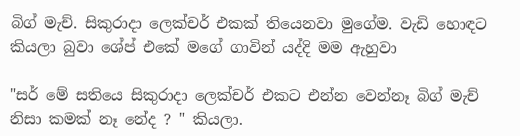බිග් මැච්. සිකුරාදා ලෙක්චර් එකක් තියෙනවා මුගේම. වැඩි හොඳට කියලා බුවා ශේප් එකේ මගේ ගාවින් යද්දි මම ඇහුවා

"සර් මේ සතියෙ සිකුරාදා ලෙක්චර් එකට එන්න වෙන්නෑ බිග් මැච් නිසා කමක් නෑ නේද ? " කියලා.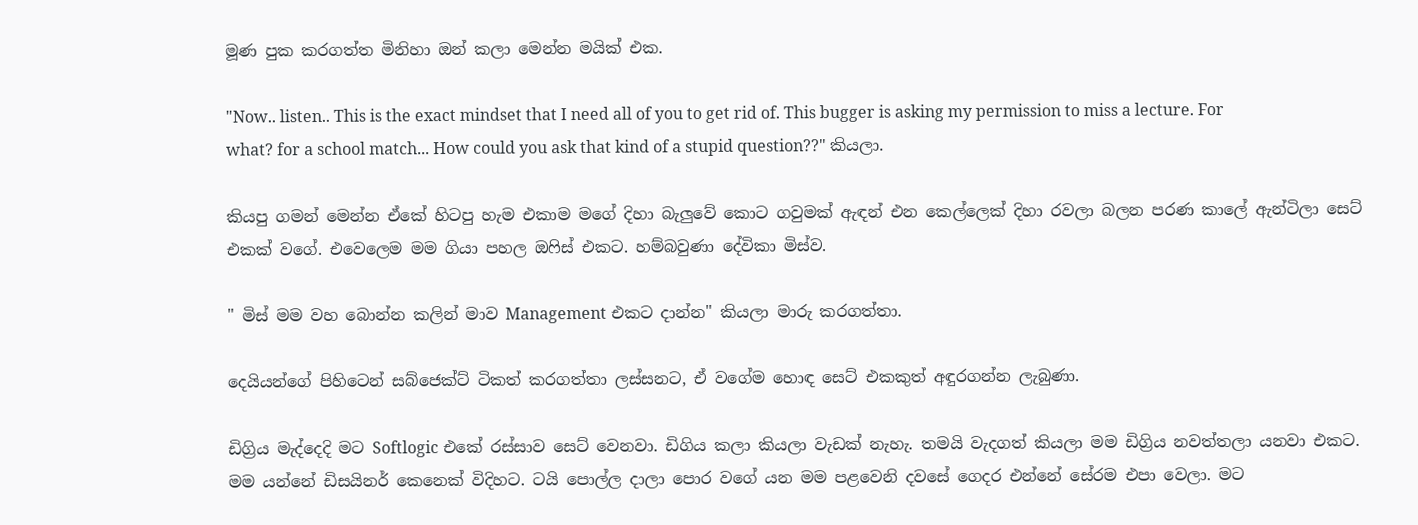මූණ පුක කරගත්ත මිනිහා ඔන් කලා මෙන්න මයික් එක.

"Now.. listen.. This is the exact mindset that I need all of you to get rid of. This bugger is asking my permission to miss a lecture. For what? for a school match... How could you ask that kind of a stupid question??" කියලා.

කියපු ගමන් මෙන්න ඒකේ හිටපු හැම එකාම මගේ දිහා බැලුවේ කොට ගවුමක් ඇඳන් එන කෙල්ලෙක් දිහා රවලා බලන පරණ කාලේ ඇන්ටිලා සෙට් එකක් වගේ. එවෙලෙම මම ගියා පහල ඔෆිස් එකට. හම්බවුණා දේවිකා මිස්ව.

" මිස් මම වහ බොන්න කලින් මාව Management එකට දාන්න" කියලා මාරු කරගත්තා.

දෙයියන්ගේ පිහිටෙන් සබ්ජෙක්ට් ටිකත් කරගත්තා ලස්සනට, ඒ වගේම හොඳ සෙට් එකකුත් අඳුරගන්න ලැබුණා.

ඩිග්‍රිය මැද්දෙදි මට Softlogic එකේ රස්සාව සෙට් වෙනවා. ඩිගිය කලා කියලා වැඩක් නැහැ. තමයි වැදගත් කියලා මම ඩිග්‍රිය නවත්තලා යනවා එකට. මම යන්නේ ඩිසයිනර් කෙනෙක් විදිහට. ටයි පොල්ල දාලා පොර වගේ යන මම පළවෙනි දවසේ ගෙදර එන්නේ සේරම එපා වෙලා. මට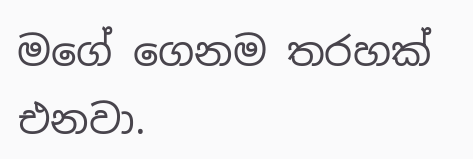මගේ ගෙනම තරහක් එනවා.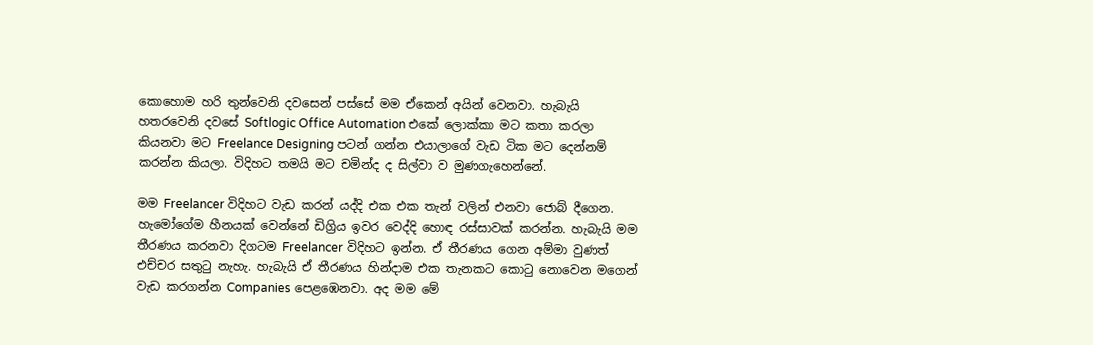කොහොම හරි තුන්වෙනි දවසෙන් පස්සේ මම ඒකෙන් අයින් වෙනවා. හැබැයි හතරවෙනි දවසේ Softlogic Office Automation එකේ ලොක්කා මට කතා කරලා කියනවා මට Freelance Designing පටන් ගන්න එයාලාගේ වැඩ ටික මට දෙන්නම් කරන්න කියලා. විදිහට තමයි මට චමින්ද ද සිල්වා ව මුණගැහෙන්නේ.

මම Freelancer විදිහට වැඩ කරන් යද්දි එක එක තැන් වලින් එනවා ජොබ් දීගෙන. හැමෝගේම හීනයක් වෙන්නේ ඩිග්‍රිය ඉවර වෙද්දි හොඳ රස්සාවක් කරන්න. හැබැයි මම තීරණය කරනවා දිගටම Freelancer විදිහට ඉන්න. ඒ තීරණය ගෙන අම්මා වුණත් එච්චර සතුටු නැහැ. හැබැයි ඒ තීරණය හින්දාම එක තැනකට කොටු නොවෙන මගෙන් වැඩ කරගන්න Companies පෙළඹෙනවා. අද මම මේ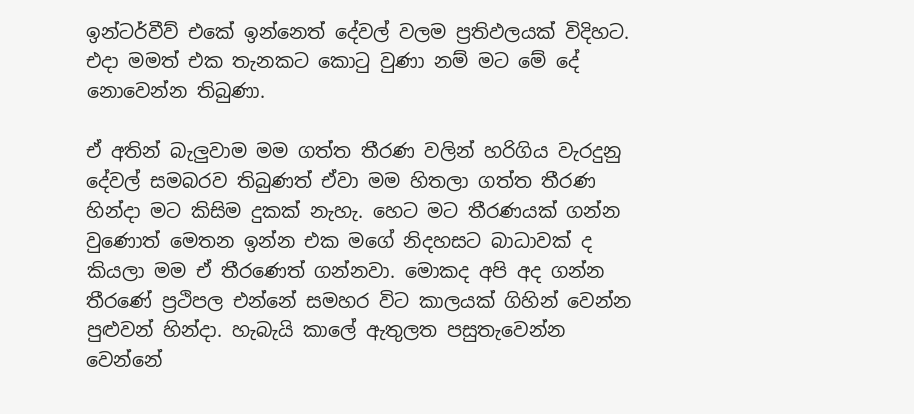ඉන්ටර්වීව් එකේ ඉන්නෙත් දේවල් වලම ප්‍රතිඵලයක් විදිහට. එදා මමත් එක තැනකට කොටු වුණා නම් මට මේ දේ නොවෙන්න තිබුණා.

ඒ අතින් බැලුවාම මම ගත්ත තීරණ වලින් හරිගිය වැරදුනු දේවල් සමබරව තිබුණත් ඒවා මම හිතලා ගත්ත තීරණ හින්දා මට කිසිම දුකක් නැහැ. හෙට මට තීරණයක් ගන්න වුණොත් මෙතන ඉන්න එක මගේ නිදහසට බාධාවක් ද කියලා මම ඒ තීරණෙත් ගන්නවා. මොකද අපි අද ගන්න තීරණේ ප්‍රථිපල එන්නේ සමහර විට කාලයක් ගිහින් වෙන්න පුළුවන් හින්දා. හැබැයි කාලේ ඇතුලත පසුතැවෙන්න වෙන්නේ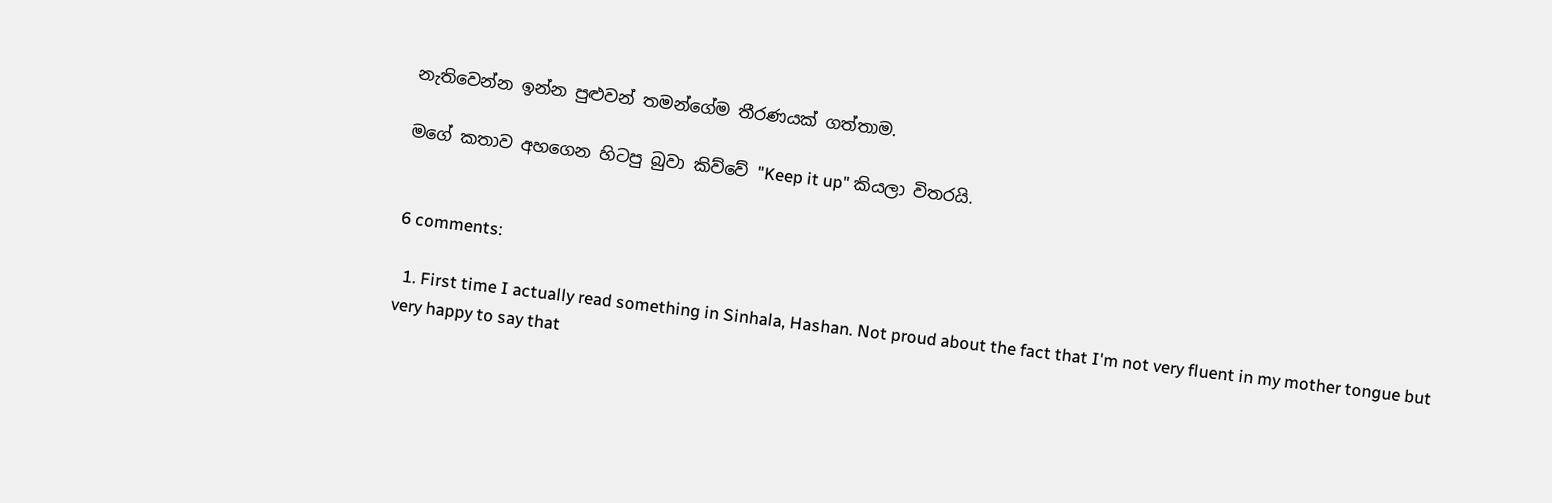නැතිවෙන්න ඉන්න පුළුවන් තමන්ගේම තීරණයක් ගත්තාම.

මගේ කතාව අහගෙන හිටපු බුවා කිව්වේ "Keep it up" කියලා විතරයි.


6 comments:

  1. First time I actually read something in Sinhala, Hashan. Not proud about the fact that I'm not very fluent in my mother tongue but very happy to say that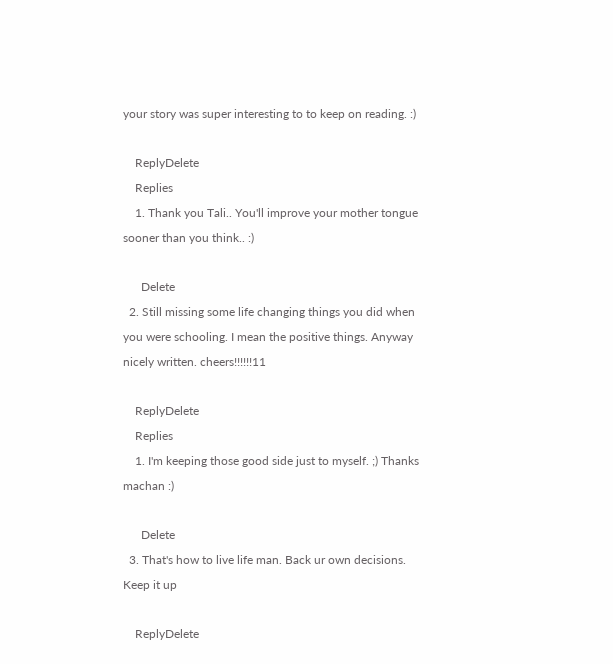your story was super interesting to to keep on reading. :)

    ReplyDelete
    Replies
    1. Thank you Tali.. You'll improve your mother tongue sooner than you think.. :)

      Delete
  2. Still missing some life changing things you did when you were schooling. I mean the positive things. Anyway nicely written. cheers!!!!!!11

    ReplyDelete
    Replies
    1. I'm keeping those good side just to myself. ;) Thanks machan :)

      Delete
  3. That's how to live life man. Back ur own decisions. Keep it up

    ReplyDelete